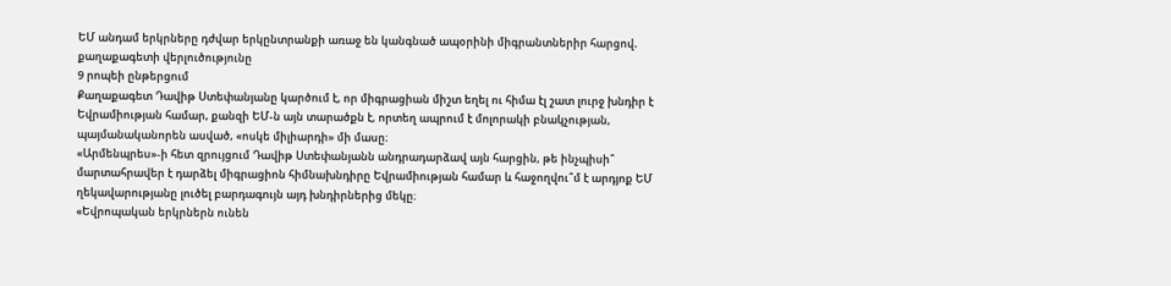ԵՄ անդամ երկրները դժվար երկընտրանքի առաջ են կանգնած ապօրինի միգրանտներիր հարցով. քաղաքագետի վերլուծությունը
9 րոպեի ընթերցում
Քաղաքագետ Դավիթ Ստեփանյանը կարծում է, որ միգրացիան միշտ եղել ու հիմա էլ շատ լուրջ խնդիր է Եվրամիության համար, քանզի ԵՄ-ն այն տարածքն է, որտեղ ապրում է մոլորակի բնակչության, պայմանականորեն ասված, «ոսկե միլիարդի» մի մասը։
«Արմենպրես»-ի հետ զրույցում Դավիթ Ստեփանյանն անդրադարձավ այն հարցին, թե ինչպիսի՞ մարտահրավեր է դարձել միգրացիոն հիմնախնդիրը Եվրամիության համար և հաջողվու՞մ է արդյոք ԵՄ ղեկավարությանը լուծել բարդագույն այդ խնդիրներից մեկը։
«Եվրոպական երկրներն ունեն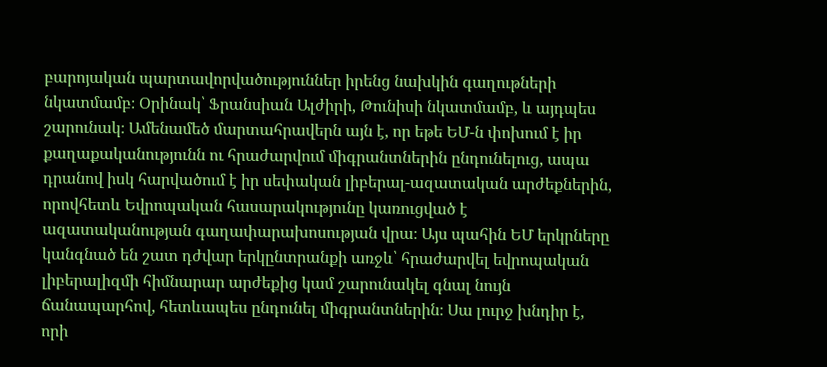բարոյական պարտավորվածություններ իրենց նախկին գաղութների նկատմամբ։ Օրինակ՝ Ֆրանսիան Ալժիրի, Թունիսի նկատմամբ, և այդպես շարունակ։ Ամենամեծ մարտահրավերն այն է, որ եթե ԵՄ-ն փոխում է իր քաղաքականությունն ու հրաժարվում միգրանտներին ընդունելուց, ապա դրանով իսկ հարվածում է իր սեփական լիբերալ-ազատական արժեքներին, որովհետև Եվրոպական հասարակությունը կառուցված է ազատականության գաղափարախոսության վրա։ Այս պահին ԵՄ երկրները կանգնած են շատ դժվար երկընտրանքի առջև՝ հրաժարվել եվրոպական լիբերալիզմի հիմնարար արժեքից կամ շարունակել գնալ նույն ճանապարհով, հետևապես ընդունել միգրանտներին։ Սա լուրջ խնդիր է, որի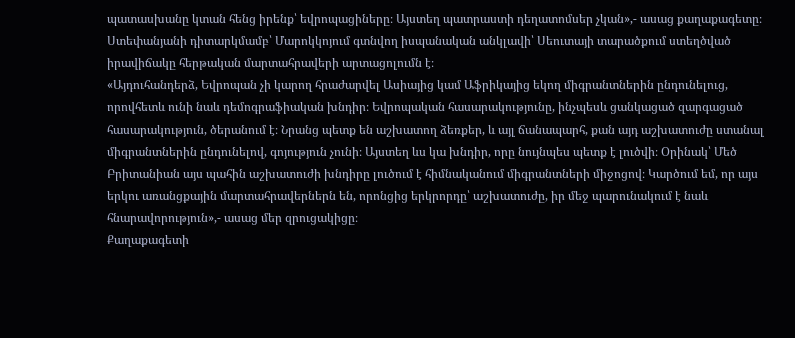պատասխանը կտան հենց իրենք՝ եվրոպացիները։ Այստեղ պատրաստի դեղատոմսեր չկան»,- ասաց քաղաքագետը։
Ստեփանյանի դիտարկմամբ՝ Մարոկկոյում գտնվող իսպանական անկլավի՝ Սեուտայի տարածքում ստեղծված իրավիճակը հերթական մարտահրավերի արտացոլումն է։
«Այդուհանդերձ, Եվրոպան չի կարող հրաժարվել Ասիայից կամ Աֆրիկայից եկող միգրանտներին ընդունելուց, որովհետև ունի նաև դեմոգրաֆիական խնդիր։ Եվրոպական հասարակությունը, ինչպեսև ցանկացած զարգացած հասարակություն, ծերանում է։ Նրանց պետք են աշխատող ձեռքեր, և այլ ճանապարհ, քան այդ աշխատուժը ստանալ միգրանտներին ընդունելով, գոյություն չունի։ Այստեղ ևս կա խնդիր, որը նույնպես պետք է լուծվի։ Օրինակ՝ Մեծ Բրիտանիան այս պահին աշխատուժի խնդիրը լուծում է հիմնականում միգրանտների միջոցով։ Կարծում եմ, որ այս երկու առանցքային մարտահրավերներն են, որոնցից երկրորդը՝ աշխատուժը, իր մեջ պարունակում է նաև հնարավորություն»,- ասաց մեր զրուցակիցը։
Քաղաքագետի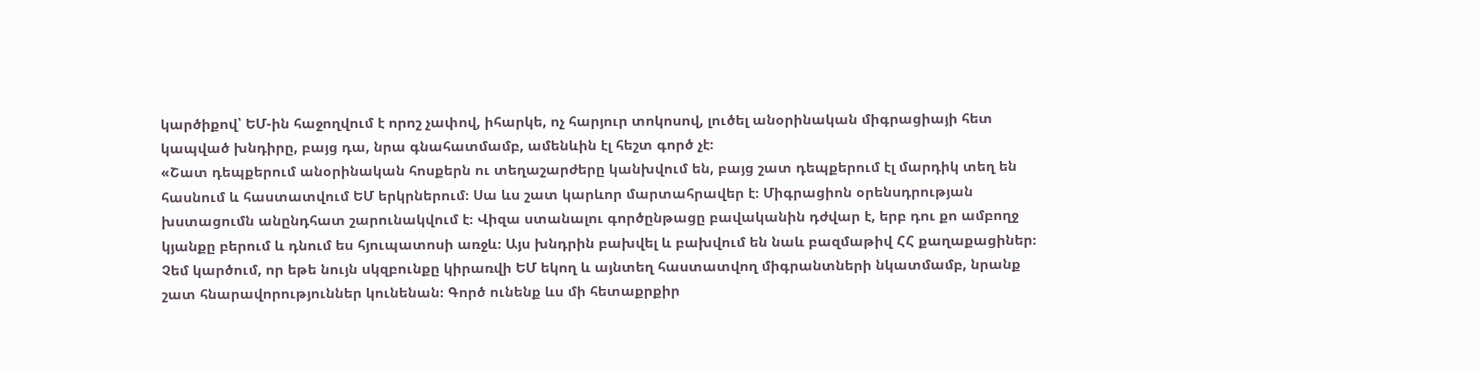կարծիքով՝ ԵՄ-ին հաջողվում է որոշ չափով, իհարկե, ոչ հարյուր տոկոսով, լուծել անօրինական միգրացիայի հետ կապված խնդիրը, բայց դա, նրա գնահատմամբ, ամենևին էլ հեշտ գործ չէ։
«Շատ դեպքերում անօրինական հոսքերն ու տեղաշարժերը կանխվում են, բայց շատ դեպքերում էլ մարդիկ տեղ են հասնում և հաստատվում ԵՄ երկրներում։ Սա ևս շատ կարևոր մարտահրավեր է։ Միգրացիոն օրենսդրության խստացումն անընդհատ շարունակվում է։ Վիզա ստանալու գործընթացը բավականին դժվար է, երբ դու քո ամբողջ կյանքը բերում և դնում ես հյուպատոսի առջև։ Այս խնդրին բախվել և բախվում են նաև բազմաթիվ ՀՀ քաղաքացիներ։ Չեմ կարծում, որ եթե նույն սկզբունքը կիրառվի ԵՄ եկող և այնտեղ հաստատվող միգրանտների նկատմամբ, նրանք շատ հնարավորություններ կունենան։ Գործ ունենք ևս մի հետաքրքիր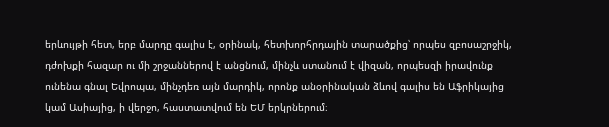երևույթի հետ, երբ մարդը գալիս է, օրինակ, հետխորհրդային տարածքից՝ որպես զբոսաշրջիկ, դժոխքի հազար ու մի շրջաններով է անցնում, մինչև ստանում է վիզան, որպեսզի իրավունք ունենա գնալ Եվրոպա, մինչդեռ այն մարդիկ, որոնք անօրինական ձևով գալիս են Աֆրիկայից կամ Ասիայից, ի վերջո, հաստատվում են ԵՄ երկրներում։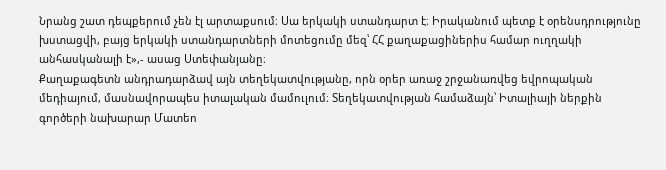Նրանց շատ դեպքերում չեն էլ արտաքսում։ Սա երկակի ստանդարտ է։ Իրականում պետք է օրենսդրությունը խստացվի, բայց երկակի ստանդարտների մոտեցումը մեզ՝ ՀՀ քաղաքացիներիս համար ուղղակի անհասկանալի է»,- ասաց Ստեփանյանը։
Քաղաքագետն անդրադարձավ այն տեղեկատվությանը, որն օրեր առաջ շրջանառվեց եվրոպական մեդիայում, մասնավորապես իտալական մամուլում։ Տեղեկատվության համաձայն՝ Իտալիայի ներքին գործերի նախարար Մատեո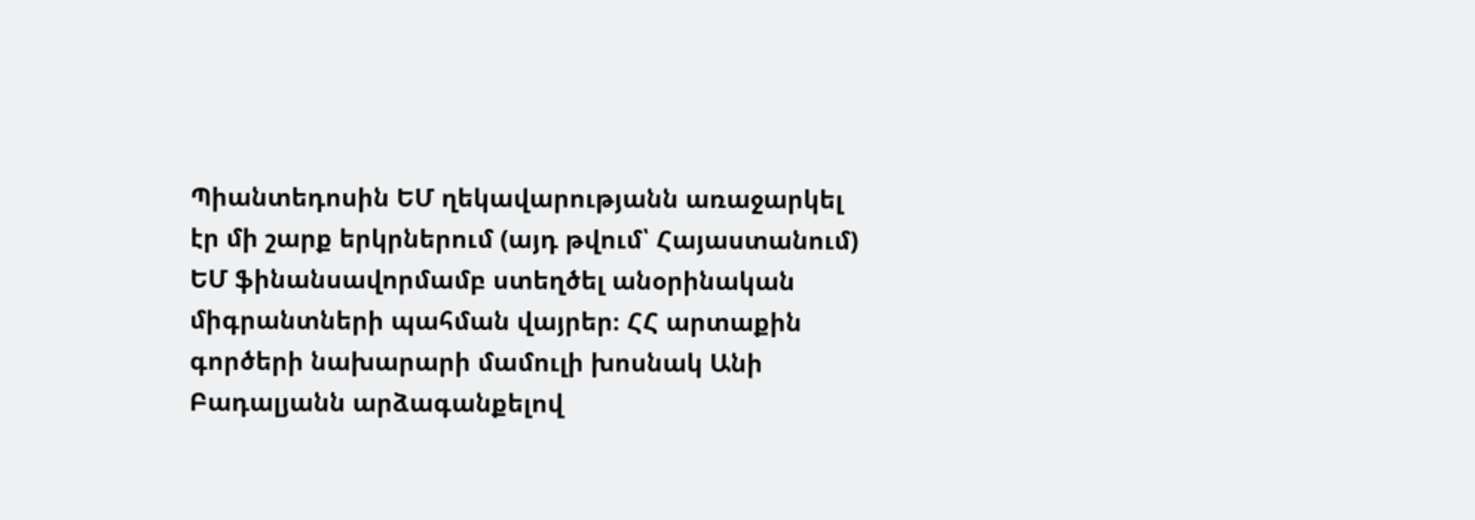Պիանտեդոսին ԵՄ ղեկավարությանն առաջարկել էր մի շարք երկրներում (այդ թվում՝ Հայաստանում) ԵՄ ֆինանսավորմամբ ստեղծել անօրինական միգրանտների պահման վայրեր։ ՀՀ արտաքին գործերի նախարարի մամուլի խոսնակ Անի Բադալյանն արձագանքելով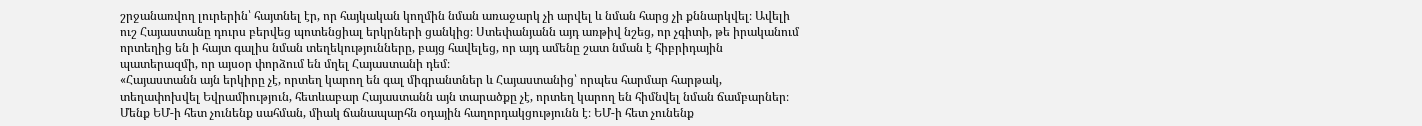շրջանառվող լուրերին՝ հայտնել էր, որ հայկական կողմին նման առաջարկ չի արվել և նման հարց չի քննարկվել։ Ավելի ուշ Հայաստանը դուրս բերվեց պոտենցիալ երկրների ցանկից։ Ստեփանյանն այդ առթիվ նշեց, որ չգիտի, թե իրականում որտեղից են ի հայտ գալիս նման տեղեկությունները, բայց հավելեց, որ այդ ամենը շատ նման է հիբրիդային պատերազմի, որ այսօր փորձում են մղել Հայաստանի դեմ։
«Հայաստանն այն երկիրը չէ, որտեղ կարող են գալ միգրանտներ և Հայաստանից՝ որպես հարմար հարթակ, տեղափոխվել Եվրամիություն, հետևաբար Հայաստանն այն տարածքը չէ, որտեղ կարող են հիմնվել նման ճամբարներ։ Մենք ԵՄ-ի հետ չունենք սահման, միակ ճանապարհն օդային հաղորդակցությունն է։ ԵՄ-ի հետ չունենք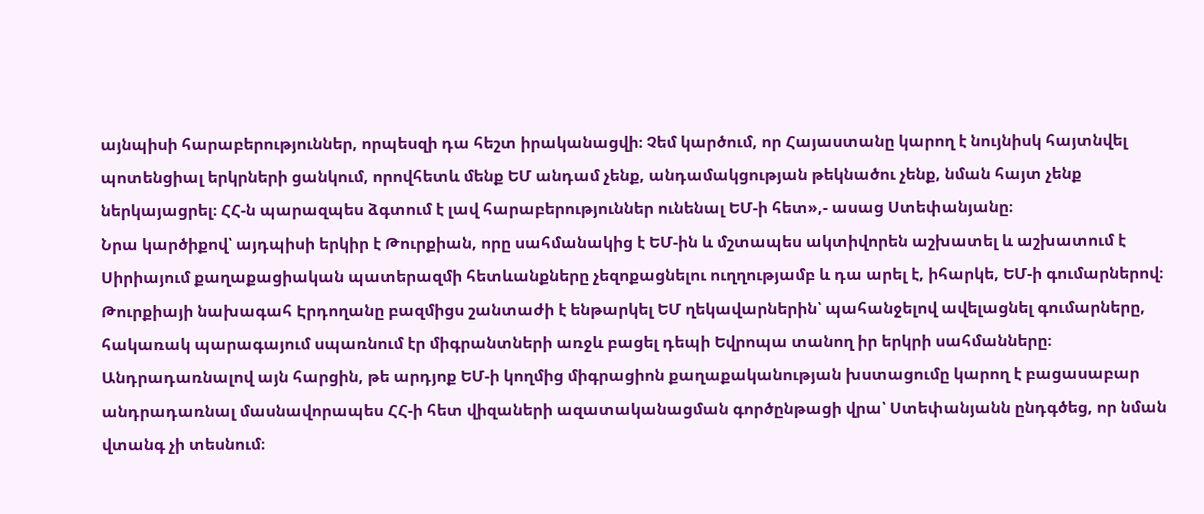այնպիսի հարաբերություններ, որպեսզի դա հեշտ իրականացվի։ Չեմ կարծում, որ Հայաստանը կարող է նույնիսկ հայտնվել պոտենցիալ երկրների ցանկում, որովհետև մենք ԵՄ անդամ չենք, անդամակցության թեկնածու չենք, նման հայտ չենք ներկայացրել։ ՀՀ-ն պարազպես ձգտում է լավ հարաբերություններ ունենալ ԵՄ-ի հետ»,- ասաց Ստեփանյանը։
Նրա կարծիքով՝ այդպիսի երկիր է Թուրքիան, որը սահմանակից է ԵՄ-ին և մշտապես ակտիվորեն աշխատել և աշխատում է Սիրիայում քաղաքացիական պատերազմի հետևանքները չեզոքացնելու ուղղությամբ և դա արել է, իհարկե, ԵՄ-ի գումարներով։ Թուրքիայի նախագահ Էրդողանը բազմիցս շանտաժի է ենթարկել ԵՄ ղեկավարներին՝ պահանջելով ավելացնել գումարները, հակառակ պարագայում սպառնում էր միգրանտների առջև բացել դեպի Եվրոպա տանող իր երկրի սահմանները։
Անդրադառնալով այն հարցին, թե արդյոք ԵՄ-ի կողմից միգրացիոն քաղաքականության խստացումը կարող է բացասաբար անդրադառնալ մասնավորապես ՀՀ-ի հետ վիզաների ազատականացման գործընթացի վրա՝ Ստեփանյանն ընդգծեց, որ նման վտանգ չի տեսնում։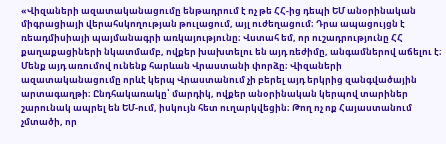«Վիզաների ազատականացումը ենթադրում է ոչ թե ՀՀ-ից դեպի ԵՄ անօրինական միգրացիայի վերահսկողության թուլացում, այլ ուժեղացում։ Դրա ապացույցն է ռեադմիսիայի պայմանագրի առկայությունը։ Վստահ եմ, որ ուշադրությունը ՀՀ քաղաքացիների նկատմամբ, ովքեր խախտելու են այդ ռեժիմը, անգամներով աճելու է։ Մենք այդ առումով ունենք հարևան Վրաստանի փորձը։ Վիզաների ազատականացումը որևէ կերպ Վրաստանում չի բերել այդ երկրից զանգվածային արտագաղթի։ Ընդհակառակը՝ մարդիկ, ովքեր անօրինական կերպով տարիներ շարունակ ապրել են ԵՄ-ում, իսկույն հետ ուղարկվեցին։ Թող ոչ ոք Հայաստանում չմտածի, որ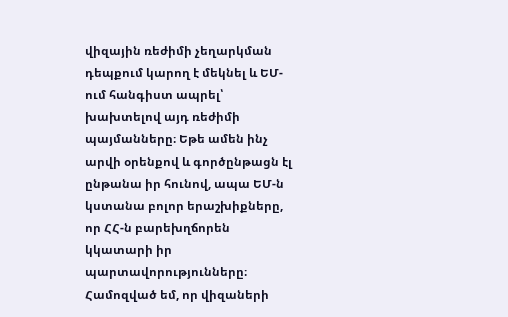վիզային ռեժիմի չեղարկման դեպքում կարող է մեկնել և ԵՄ-ում հանգիստ ապրել՝ խախտելով այդ ռեժիմի պայմանները։ Եթե ամեն ինչ արվի օրենքով և գործընթացն էլ ընթանա իր հունով, ապա ԵՄ-ն կստանա բոլոր երաշխիքները, որ ՀՀ-ն բարեխղճորեն կկատարի իր պարտավորությունները։ Համոզված եմ, որ վիզաների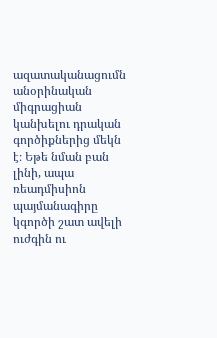ազատականացումն անօրինական միգրացիան կանխելու դրական գործիքներից մեկն է։ Եթե նման բան լինի, ապա ռեադմիսիոն պայմանագիրը կգործի շատ ավելի ուժգին ու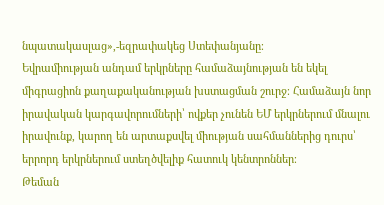նպատակասլաց»,-եզրափակեց Ստեփանյանը։
Եվրամիության անդամ երկրները համաձայնության են եկել միգրացիոն քաղաքականության խստացման շուրջ։ Համաձայն նոր իրավական կարգավորումների՝ ովքեր չունեն ԵՄ երկրներում մնալու իրավունք, կարող են արտաքսվել միության սահմաններից դուրս՝ երրորդ երկրներում ստեղծվելիք հատուկ կենտրոններ։
Թեման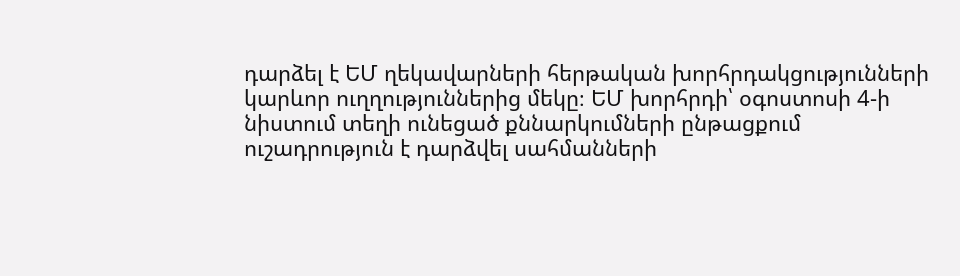դարձել է ԵՄ ղեկավարների հերթական խորհրդակցությունների կարևոր ուղղություններից մեկը։ ԵՄ խորհրդի՝ օգոստոսի 4-ի նիստում տեղի ունեցած քննարկումների ընթացքում ուշադրություն է դարձվել սահմանների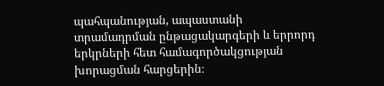պահպանության, ապաստանի տրամադրման ընթացակարգերի և երրորդ երկրների հետ համագործակցության խորացման հարցերին։